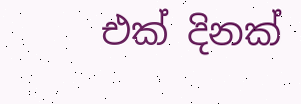එක් දිනක්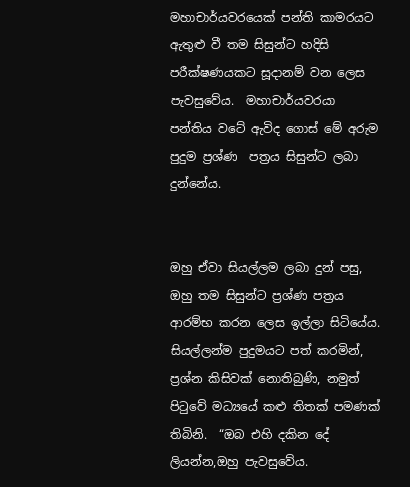මහාචාර්යවරයෙක් පන්ති කාමරයට ඇතුළු වී තම සිසුන්ට හදිසි පරීක්ෂණයකට සූදානම් වන ලෙස පැවසුවේය.  මහාචාර්යවරයා පන්තිය වටේ ඇවිද ගොස් මේ අරුම පුදුම ප්‍රශ්ණ  පත්‍රය සිසුන්ට ලබා දුන්නේය.


ඔහු ඒවා සියල්ලම ලබා දුන් පසු, ඔහු තම සිසුන්ට ප්‍රශ්ණ පත්‍රය ආරම්භ කරන ලෙස ඉල්ලා සිටියේය. සියල්ලන්ම පුදුමයට පත් කරමින්, ප්‍රශ්න කිසිවක් නොතිබුණි, නමුත් පිටුවේ මධ්‍යයේ කළු තිතක් පමණක් තිබිනි.  “ඔබ එහි දකින දේ ලියන්න,ඔහු පැවසුවේය.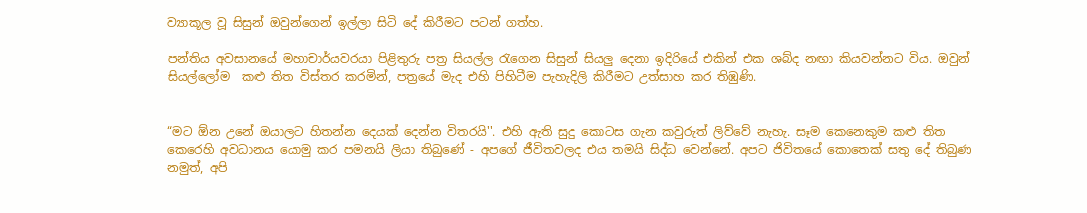ව්‍යාකූල වූ සිසුන් ඔවුන්ගෙන් ඉල්ලා සිටි දේ කිරීමට පටන් ගත්හ.

පන්තිය අවසානයේ මහාචාර්යවරයා පිළිතුරු පත්‍ර සියල්ල රැගෙන සිසුන් සියලු දෙනා ඉදිරියේ එකින් එක ශබ්ද නඟා කියවන්නට විය. ඔවුන් සියල්ලෝම  කළු තිත විස්තර කරමින්, පත්‍රයේ මැද එහි පිහිටීම පැහැදිලි කිරීමට උත්සාහ කර තිඹුණි.


“මට ඕන උනේ ඔයාලට හිතන්න දෙයක් දෙන්න විතරයි''. එහි ඇති සුදු කොටස ගැන කවුරුත් ලිව්වේ නැහැ. සෑම කෙනෙකුම කළු තිත කෙරෙහි අවධානය යොමු කර පමනයි ලියා තිබුණේ - අපගේ ජීවිතවලද එය තමයි සිද්ධ වෙන්නේ. අපට ජිවිතයේ කොතෙක් සතු දේ තිබුණ නමුත්, අපි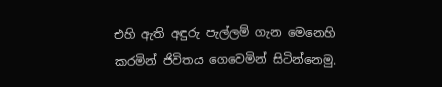එහි ඇති අඳුරු පැල්ලම් ගැන මෙනෙහි කරමින් ජිවිතය ගෙවෙමින් සිටින්නෙමු.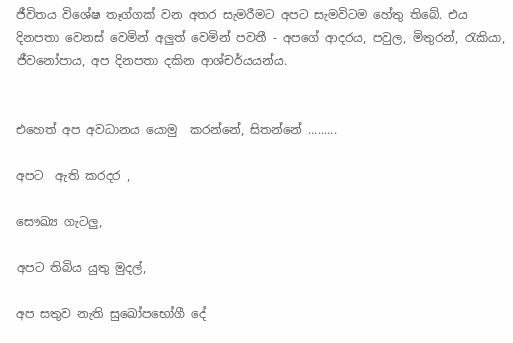ජීවිතය විශේෂ තෑග්ගක් වන අතර සැමරීමට අපට සැමවිටම හේතු තිබේ. එය දිනපතා වෙනස් වෙමින් අලුත් වෙමින් පවතී - අපගේ ආදරය, පවුල, මිතුරන්, රැකියා, ජීවනෝපාය, අප දිනපතා දකින ආශ්චර්යයන්ය.


එහෙත් අප අවධානය යොමු  කරන්නේ, සිතන්නේ .........

අපට  ඇති කරදර ,

සෞඛ්‍ය ගැටලු,

අපට තිබිය යුතු මුදල්,

අප සතුව නැති සුඛෝපභෝගී දේ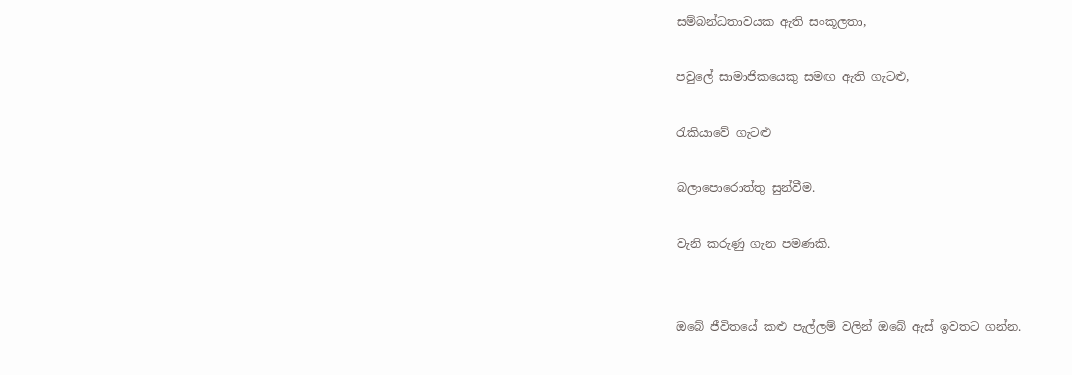සම්බන්ධතාවයක ඇති සංකූලතා,

පවුලේ සාමාජිකයෙකු සමඟ ඇති ගැටළු,

රැකියාවේ ගැටළු

බලාපොරොත්තු සුන්වීම.

වැනි කරුණු ගැන පමණකි.


ඔබේ ජීවිතයේ කළු පැල්ලම් වලින් ඔබේ ඇස් ඉවතට ගන්න.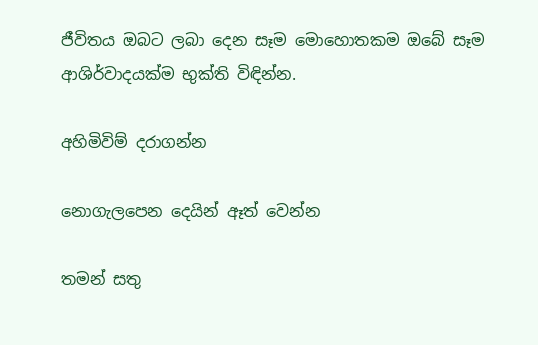ජීවිතය ඔබට ලබා දෙන සෑම මොහොතකම ඔබේ සෑම ආශිර්වාදයක්ම භුක්ති විඳින්න.

අහිමිවිම් දරාගන්න

නොගැලපෙන දෙයින් ඈත් වෙන්න

තමන් සතු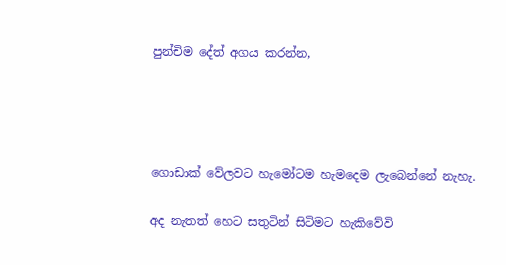පුන්චිම දේත් අගය කරන්න,




ගොඩාක් වේලවට හැමෝටම හැමදෙම ලැබෙන්නේ නැහැ.

අද නැතත් හෙට සතුටින් සිටිමට හැකිවේවි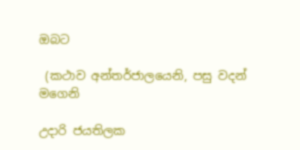ඔබට

 (කථාව අන්තර්ජාලයෙනි, පසු වදන් මගෙනි

උදාරි ජයතිලක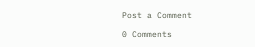Post a Comment

0 Comments